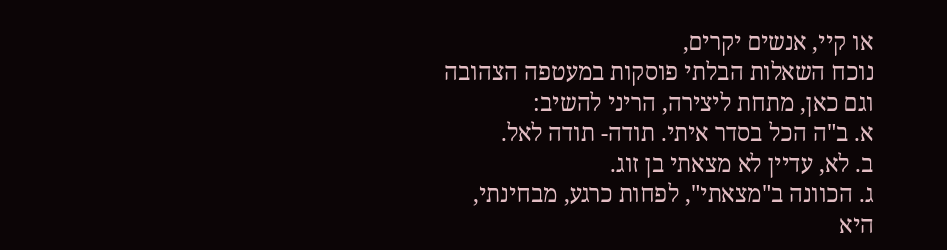או קיי, אנשים יקרים,
נוכח השאלות הבלתי פוסקות במעטפה הצהובה וגם כאן, מתחת ליצירה, הריני להשיב:
א. ב"ה הכל בסדר איתי. תודה- תודה לאל.
ב. לא, עדיין לא מצאתי בן זוג.
ג. הכוונה ב"מצאתי", לפחות כרגע, מבחינתי, היא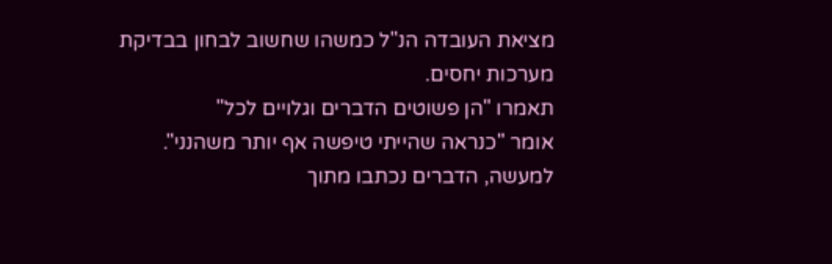מציאת העובדה הנ"ל כמשהו שחשוב לבחון בבדיקת מערכות יחסים.
תאמרו "הן פשוטים הדברים וגלויים לכל"
אומר "כנראה שהייתי טיפשה אף יותר משהנני".
למעשה, הדברים נכתבו מתוך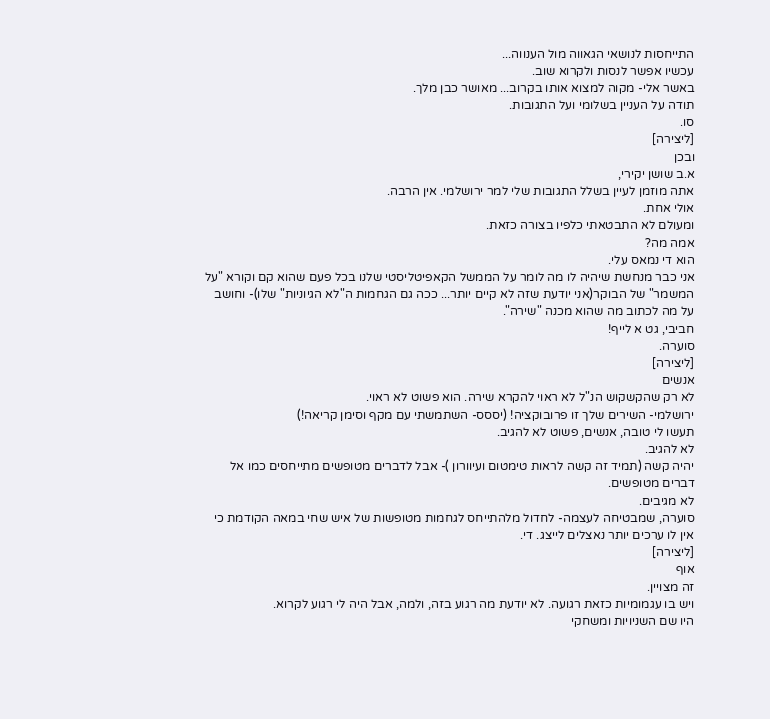התייחסות לנושאי הגאווה מול הענווה...
עכשיו אפשר לנסות ולקרוא שוב.
באשר אלי- מקוה למצוא אותו בקרוב... מאושר כבן מלך.
תודה על העניין בשלומי ועל התגובות.
סו.
[ליצירה]
ובכן
א.ב שושן יקירי,
אתה מוזמן לעיין בשלל התגובות שלי למר ירושלמי. אין הרבה.
אולי אחת.
ומעולם לא התבטאתי כלפיו בצורה כזאת.
אמה מה?
הוא די נמאס עלי.
אני כבר מנחשת שיהיה לו מה לומר על הממשל הקאפיטליסטי שלנו בכל פעם שהוא קם וקורא "על המשמר" של הבוקר(אני יודעת שזה לא קיים יותר... ככה גם הגחמות ה"לא הגיוניות" שלו)- וחושב על מה לכתוב מה שהוא מכנה "שירה".
חביבי, גט א לייף!
סוערה.
[ליצירה]
אנשים
לא רק שהקשקוש הנ"ל לא ראוי להקרא שירה. הוא פשוט לא ראוי.
ירושלמי- השירים שלך זו פרובוקציה! (יססס- השתמשתי עם מקף וסימן קריאה!)
תעשו לי טובה, אנשים, פשוט לא להגיב.
לא להגיב.
יהיה קשה (תמיד זה קשה לראות טימטום ועיוורון )- אבל לדברים מטופשים מתייחסים כמו אל דברים מטופשים.
לא מגיבים.
סוערה, שמבטיחה לעצמה- לחדול מלהתייחס לגחמות מטופשות של איש שחי במאה הקודמת כי אין לו ערכים יותר נאצלים לייצג. די.
[ליצירה]
אוף
זה מצויין.
ויש בו עגמומיות כזאת רגועה. לא יודעת מה רגוע בזה, ולמה, אבל היה לי רגוע לקרוא.
היו שם השניויות ומשחקי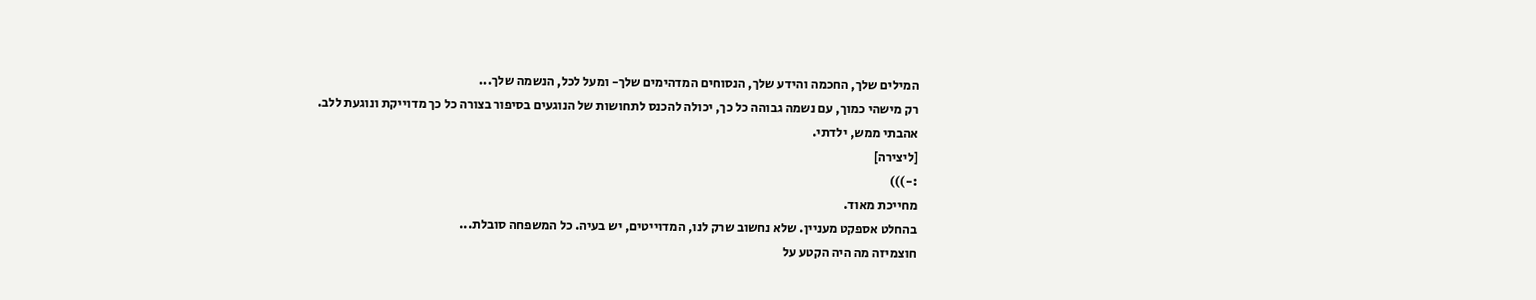המילים שלך, החכמה והידע שלך, הנסוחים המדהימים שלך- ומעל לכל, הנשמה שלך...
רק מישהי כמוך, עם נשמה גבוהה כל כך, יכולה להכנס לתחושות של הנוגעים בסיפור בצורה כל כך מדוייקת ונוגעת ללב.
אהבתי ממש, ילדתי.
[ליצירה]
:-)))
מחייכת מאוד.
בהחלט אספקט מעניין. שלא נחשוב שרק לנו, המדוייטים, יש בעיה. כל המשפחה סובלת...
חוצמיזה מה היה הקטע על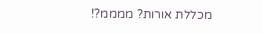מכללת אורות? ממממ?!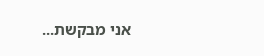אני מבקשת...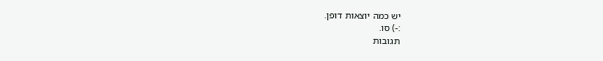יש כמה יוצאות דופן.
:-) סו.
תגובות